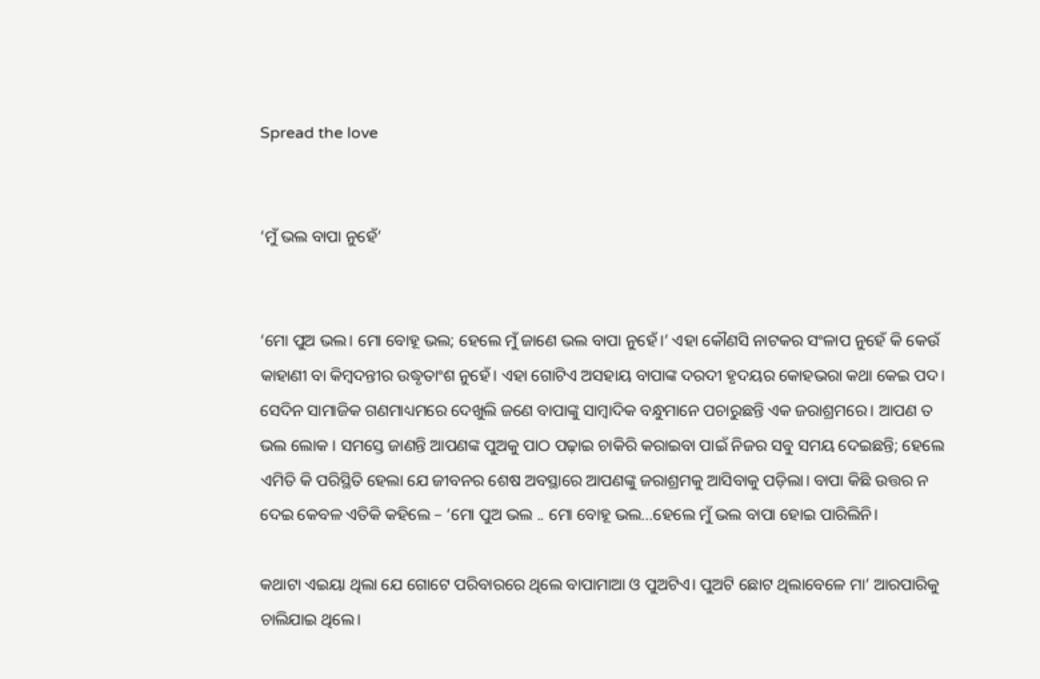Spread the love


‘ମୁଁ ଭଲ ବାପା ନୁହେଁ’


‘ମୋ ପୁଅ ଭଲ। ମୋ ବୋହୂ ଭଲ; ହେଲେ ମୁଁ ଜାଣେ ଭଲ ବାପା ନୁହେଁ।’ ଏହା କୌଣସି ନାଟକର ସଂଳାପ ନୁହେଁ କି କେଉଁ କାହାଣୀ ବା କିମ୍ବଦନ୍ତୀର ଉଦ୍ଧୃତାଂଶ ନୁହେଁ। ଏହା ଗୋଟିଏ ଅସହାୟ ବାପାଙ୍କ ଦରଦୀ ହୃଦୟର କୋହଭରା କଥା କେଇ ପଦ। ସେଦିନ ସାମାଜିକ ଗଣମାଧ୍ୟମରେ ଦେଖୁଲି ଜଣେ ବାପାଙ୍କୁ ସାମ୍ବାଦିକ ବନ୍ଧୁମାନେ ପଚାରୁଛନ୍ତି ଏକ ଜରାଶ୍ରମରେ। ଆପଣ ତ ଭଲ ଲୋକ । ସମସ୍ତେ ଜାଣନ୍ତି ଆପଣଙ୍କ ପୁଅକୁ ପାଠ ପଢ଼ାଇ ଚାକିରି କରାଇବା ପାଇଁ ନିଜର ସବୁ ସମୟ ଦେଇଛନ୍ତି; ହେଲେ ଏମିତି କି ପରିସ୍ଥିତି ହେଲା ଯେ ଜୀବନର ଶେଷ ଅବସ୍ଥାରେ ଆପଣଙ୍କୁ ଜରାଶ୍ରମକୁ ଆସିବାକୁ ପଡ଼ିଲା। ବାପା କିଛି ଉତ୍ତର ନ ଦେଇ କେବଳ ଏତିକି କହିଲେ – ‘ମୋ ପୁଅ ଭଲ .. ମୋ ବୋହୂ ଭଲ…ହେଲେ ମୁଁ ଭଲ ବାପା ହୋଇ ପାରିଲିନି।

କଥାଟା ଏଇୟା ଥିଲା ଯେ ଗୋଟେ ପରିବାରରେ ଥିଲେ ବାପାମାଆ ଓ ପୁଅଟିଏ। ପୁଅଟି ଛୋଟ ଥିଲାବେଳେ ମା’ ଆରପାରିକୁ ଚାଲିଯାଇ ଥିଲେ।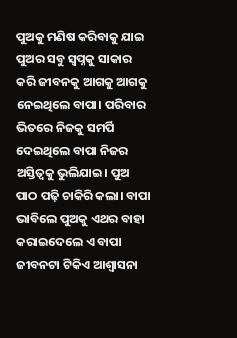ପୁଅକୁ ମଣିଷ କରିବାକୁ ଯାଇ ପୁଅର ସବୁ ସ୍ବପ୍ନକୁ ସାକାର କରି ଜୀବନକୁ ଆଗକୁ ଆଗକୁ ନେଇଥିଲେ ବାପା। ପରିବାର ଭିତରେ ନିଜକୁ ସମର୍ପି ଦେଇଥିଲେ ବାପା ନିଜର ଅସ୍ତିତ୍ବକୁ ଭୁଲିଯାଇ। ପୁଅ ପାଠ ପଢ଼ି ଚାକିରି କଲା। ବାପା ଭାବିଲେ ପୁଅକୁ ଏଥର ବାହା କରାଇଦେଲେ ଏ ବାପା ଜୀବନଟା ଟିକିଏ ଆଶ୍ୱାସନା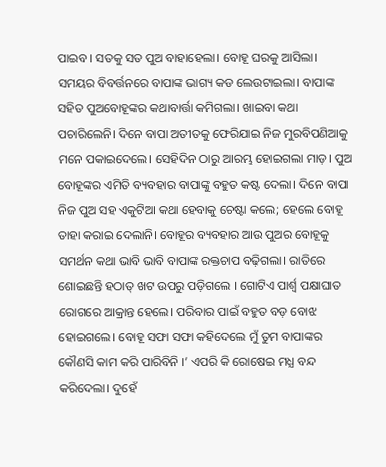ପାଇବ। ସତକୁ ସତ ପୁଅ ବାହାହେଲା। ବୋହୂ ଘରକୁ ଆସିଲା। ସମୟର ବିବର୍ତ୍ତନରେ ବାପାଙ୍କ ଭାଗ୍ୟ କଡ ଲେଉଟାଇଲା। ବାପାଙ୍କ ସହିତ ପୁଅବୋହୂଙ୍କର କଥାବାର୍ତ୍ତା କମିଗଲା। ଖାଇବା କଥା ପଚାରିଲେନି। ଦିନେ ବାପା ଅତୀତକୁ ଫେରିଯାଇ ନିଜ ମୁରବିପଣିଆକୁ ମନେ ପକାଇଦେଲେ। ସେହିଦିନ ଠାରୁ ଆରମ୍ଭ ହୋଇଗଲା ମାଡ଼। ପୁଅ ବୋହୂଙ୍କର ଏମିତି ବ୍ୟବହାର ବାପାଙ୍କୁ ବହୁତ କଷ୍ଟ ଦେଲା। ଦିନେ ବାପା ନିଜ ପୁଅ ସହ ଏକୁଟିଆ କଥା ହେବାକୁ ଚେଷ୍ଟା କଲେ; ହେଲେ ବୋହୂ ତାହା କରାଇ ଦେଲାନି। ବୋହୂର ବ୍ୟବହାର ଆଉ ପୁଅର ବୋହୂକୁ ସମର୍ଥନ କଥା ଭାବି ଭାବି ବାପାଙ୍କ ରକ୍ତଚାପ ବଢ଼ିଗଲା। ରାତିରେ ଶୋଇଛନ୍ତି ହଠାତ୍‌ ଖଟ ଉପରୁ ପଡ଼ିଗଲେ । ଗୋଟିଏ ପାର୍ଶ୍ଵ ପକ୍ଷାଘାତ ରୋଗରେ ଆକ୍ରାନ୍ତ ହେଲେ। ପରିବାର ପାଇଁ ବହୁତ ବଡ଼ ବୋଝ ହୋଇଗଲେ। ବୋହୂ ସଫା ସଫା କହିଦେଲେ ମୁଁ ତୁମ ବାପାଙ୍କର କୌଣସି କାମ କରି ପାରିବିନି ।’ ଏପରି କି ରୋଷେଇ ମଧ୍ଯ ବନ୍ଦ କରିଦେଲା। ଦୁହେଁ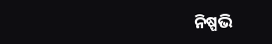ନିଷ୍ପଭି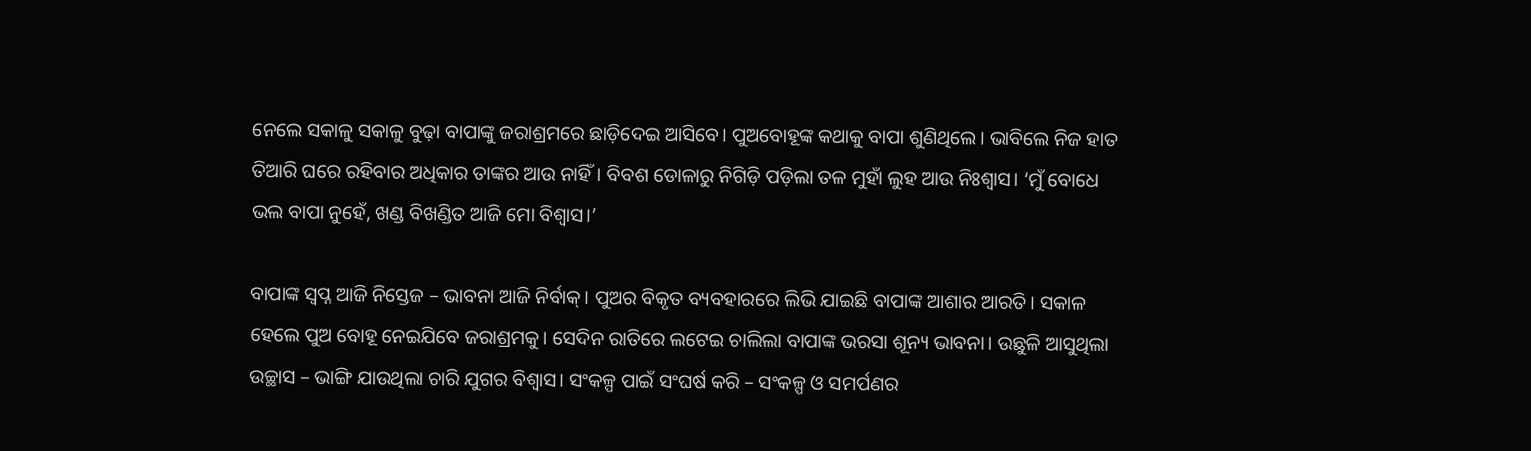ନେଲେ ସକାଳୁ ସକାଳୁ ବୁଢ଼ା ବାପାଙ୍କୁ ଜରାଶ୍ରମରେ ଛାଡ଼ିଦେଇ ଆସିବେ। ପୁଅବୋହୂଙ୍କ କ‌ଥାକୁ ବାପା ଶୁଣିଥିଲେ। ଭାବିଲେ ନିଜ ହାତ ତିଆରି ଘରେ ରହିବାର ଅଧିକାର ତାଙ୍କର ଆଉ ନାହିଁ। ବିବଶ ଡୋଳାରୁ ନିଗିଡ଼ି ପଡ଼ିଲା ତଳ ମୁହାଁ ଲୁହ ଆଉ ନିଃଶ୍ବାସ। ‘ମୁଁ ବୋଧେ ଭଲ ବାପା ନୁହେଁ, ଖଣ୍ଡ ବିଖଣ୍ଡିତ ଆଜି ମୋ ବିଶ୍ଵାସ।’

ବାପାଙ୍କ ସ୍ବପ୍ନ ଆଜି ନିସ୍ତେଜ – ଭାବନା ଆଜି ନିର୍ବାକ୍। ପୁଅର ବିକୃତ ବ୍ୟବହାରରେ ଲିଭି ଯାଇଛି ବାପାଙ୍କ ଆଶାର ଆରତି। ସକାଳ ହେଲେ ପୁଅ ବୋହୂ ନେଇଯିବେ ଜରାଶ୍ରମକୁ। ସେଦିନ ରାତିରେ ଲଟେଇ ଚାଲିଲା ବାପାଙ୍କ ଭରସା ଶୂନ୍ୟ ଭାବନା। ଉଛୁଳି ଆସୁଥିଲା ଉଚ୍ଛାସ – ଭାଙ୍ଗି ଯାଉଥିଲା ଚାରି ଯୁଗର ବିଶ୍ବାସ। ସଂକଳ୍ପ ପାଇଁ ସଂଘର୍ଷ କରି – ସଂକଳ୍ପ ଓ ସମର୍ପଣର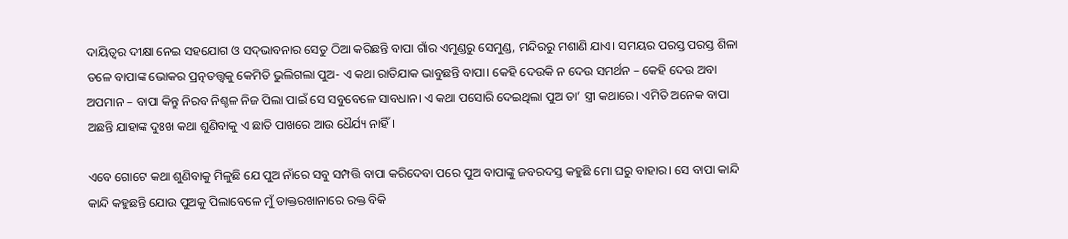ଦାୟିତ୍ବର ଦୀକ୍ଷା ନେଇ ସହଯୋଗ ଓ ସଦ୍‌ଭାବନାର ସେତୁ ଠିଆ କରିଛନ୍ତି ବାପା ଗାଁର ଏମୁଣ୍ଡରୁ ସେମୁଣ୍ଡ, ମନ୍ଦିରରୁ ମଶାଣି ଯାଏ। ସମୟର ପରସ୍ତ ପରସ୍ତ ଶିଳା ତଳେ ବାପାଙ୍କ ଭୋକର ପ୍ରତ୍ନତତ୍ତ୍ୱକୁ କେମିତି ଭୁଲିଗଲା ପୁଅ- ଏ କଥା ରାତିଯାକ ଭାବୁଛନ୍ତି ବାପା। କେହି ଦେଉକି ନ ଦେଉ ସମର୍ଥନ – କେହି ଦେଉ ଅବା ଅପମାନ – ବାପା କିନ୍ତୁ ନିରବ ନିଶ୍ଚଳ ନିଜ ପିଲା ପାଇଁ ସେ ସବୁବେଳେ ସାବଧାନ। ଏ କଥା ପସୋରି ଦେଇଥିଲା ପୁଅ ତା’ ସ୍ତ୍ରୀ କଥାରେ। ଏମିତି ଅନେକ ବାପା ଅଛନ୍ତି ଯାହାଙ୍କ ଦୁଃଖ କଥା ଶୁଣିବାକୁ ଏ ଛାତି ପାଖରେ ଆଉ ଧୈର୍ଯ୍ୟ ନାହିଁ।

ଏବେ ଗୋଟେ କଥା ଶୁଣିବାକୁ ମିଳୁଛି ଯେ ପୁଅ ନାଁରେ ସବୁ ସମ୍ପତ୍ତି ବାପା କରିଦେବା ପରେ ପୁଅ ବାପାଙ୍କୁ ଜବରଦସ୍ତ କହୁଛି ମୋ ଘରୁ ବାହାର। ସେ ବାପା କାନ୍ଦି କାନ୍ଦି କହୁଛନ୍ତି ଯୋଉ ପୁଅକୁ ପିଲାବେଳେ ମୁଁ ଡାକ୍ତରଖାନାରେ ରକ୍ତ ବିକି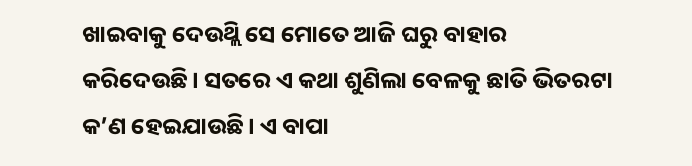ଖାଇବାକୁ ଦେଉଥ୍ଲି ସେ ମୋତେ ଆଜି ଘରୁ ବାହାର କରିଦେଉଛି। ସତରେ ଏ କଥା ଶୁଣିଲା ବେଳକୁ ଛାତି ଭିତରଟା କ’ଣ ହେଇଯାଉଛି। ଏ ବାପା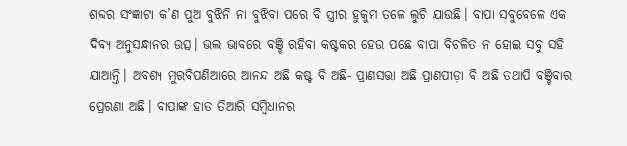ଶବ୍ଦର ସଂଜ୍ଞାଟା କ’ଣ ପୁଅ ବୁଝିନି ନା ବୁଝିବା ପରେ ବି ସ୍ତ୍ରୀର ହୁକୁମ ତଳେ ଲୁଚି ଯାଉଛି। ବାପା ସବୁବେଳେ ଏକ ଦିବ୍ୟ ଅନୁସନ୍ଧାନର ଉତ୍ସ। ଭଲ ଭାବରେ ବଞ୍ଚି ରହିବା କଷ୍ଟକର ହେଉ ପଛେ ବାପା ବିଚଳିତ ନ ହୋଇ ସବୁ ସହି ଯାଆନ୍ତି। ଅବଶ୍ୟ ମୁରବିପଣିଆରେ ଆନନ୍ଦ ଅଛି କଷ୍ଟ ବି ଅଛି- ପ୍ରାଣସତ୍ତା ଅଛି ପ୍ରାଣପୀଡ଼ା ବି ଅଛି ତଥାପି ବଞ୍ଚିବାର ପ୍ରେରଣା ଅଛି। ବାପାଙ୍କ ହାତ ତିଆରି ସମ୍ବିଧାନର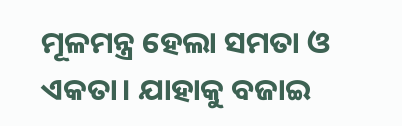ମୂଳମନ୍ତ୍ର ହେଲା ସମତା ଓ ଏକତା। ଯାହାକୁ ବଜାଇ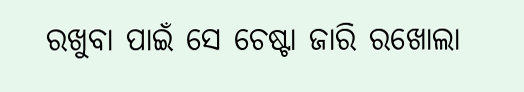ରଖୁବା ପାଇଁ ସେ ଚେଷ୍ଟା ଜାରି ରଖୋଲା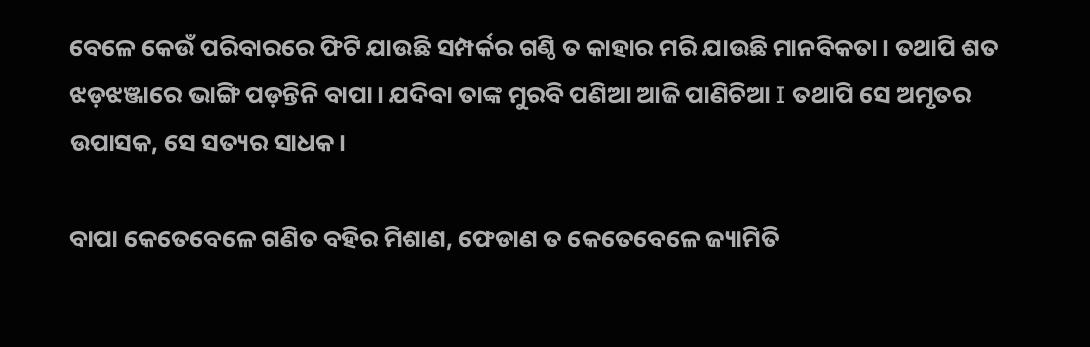ବେଳେ କେଉଁ ପରିବାରରେ ଫିଟି ଯାଉଛି ସମ୍ପର୍କର ଗଣ୍ଠି ତ କାହାର ମରି ଯାଉଛି ମାନବିକତା। ତଥାପି ଶତ ଝଡ଼ଝଞ୍ଜାରେ ଭାଙ୍ଗି ପଡ଼ନ୍ତିନି ବାପା। ଯଦିବା ତାଙ୍କ ମୁରବି ପଣିଆ ଆଜି ପାଣିଚିଆ I ତଥାପି ସେ ଅମୃତର ଉପାସକ, ସେ ସତ୍ୟର ସାଧକ।

ବାପା କେତେବେଳେ ଗଣିତ ବହିର ମିଶାଣ, ଫେଡାଣ ତ କେତେବେଳେ ଜ୍ୟାମିତି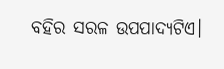ବହିର ସରଳ ଉପପାଦ୍ୟଟିଏ।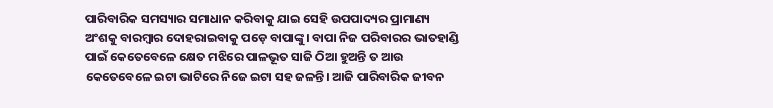ପାରିବାରିକ ସମସ୍ୟାର ସମାଧାନ କରିବାକୁ ଯାଇ ସେହି ଉପପାଦ୍ୟର ପ୍ରାମାଣ୍ୟ ଅଂଶକୁ ବାରମ୍ବାର ଦୋହରାଇବାକୁ ପଡ଼େ ବାପାଙ୍କୁ। ବାପା ନିଜ ପରିବାରର ଭାତହାଣ୍ଡି ପାଇଁ କେତେବେଳେ କ୍ଷେତ ମଝିରେ ପାଳଭୂତ ସାଜି ଠିଆ ହୁଅନ୍ତି ତ ଆଉ କେତେବେଳେ ଇଟା ଭାଟିରେ ନିଜେ ଇଟା ସହ ଜଳନ୍ତି। ଆଜି ପାରିବାରିକ ଜୀବନ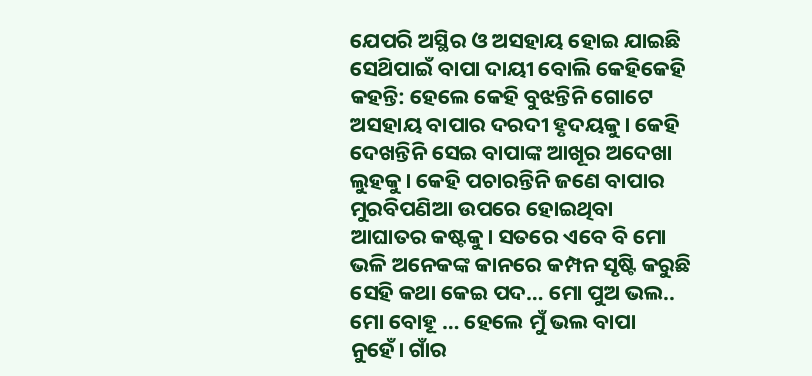ଯେପରି ଅସ୍ଥିର ଓ ଅସହାୟ ହୋଇ ଯାଇଛି ସେଥ‌ିପାଇଁ ବାପା ଦାୟୀ ବୋଲି କେହିକେହି କହନ୍ତି: ହେଲେ କେହି ବୁଝନ୍ତିନି ଗୋଟେ ଅସହାୟ ବାପାର ଦରଦୀ ହୃଦୟକୁ। କେହି ଦେଖନ୍ତିନି ସେଇ ବାପାଙ୍କ ଆଖୂର ଅଦେଖା ଲୁହକୁ। କେହି ପଚାରନ୍ତିନି ଜଣେ ବାପାର ମୁରବିପଣିଆ ଉପରେ ହୋଇଥିବା ଆଘାତର କଷ୍ଟକୁ। ସତରେ ଏବେ ବି ମୋ ଭଳି ଅନେକଙ୍କ କାନରେ କମ୍ପନ ସୃଷ୍ଟି କରୁଛି ସେହି କଥା କେଇ ପଦ… ମୋ ପୁଅ ଭଲ.. ମୋ ବୋହୂ … ହେଲେ ମୁଁ ଭଲ ବାପା ନୁହେଁ। ଗାଁର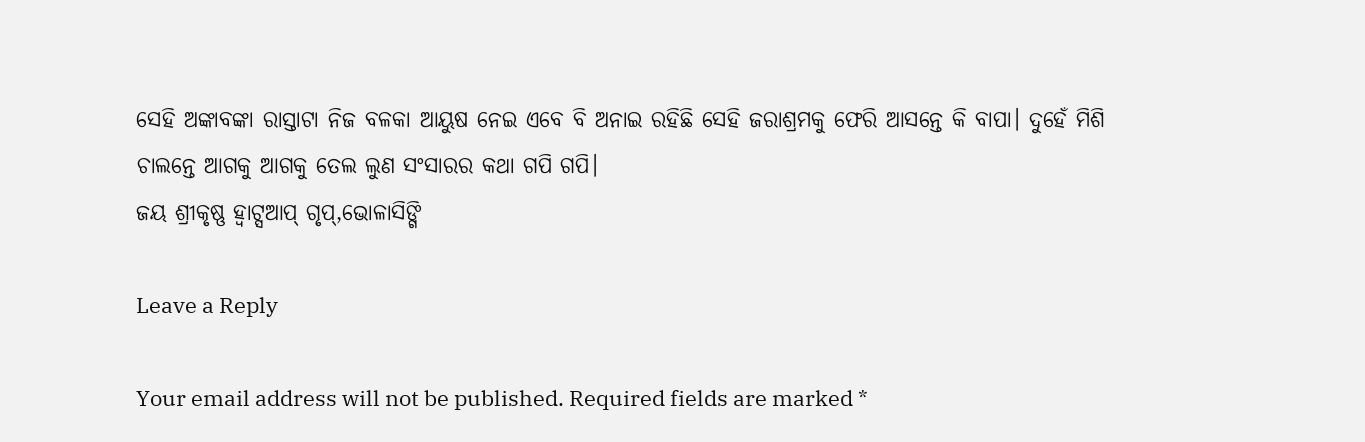ସେହି ଅଙ୍କାବଙ୍କା ରାସ୍ତାଟା ନିଜ ବଳକା ଆୟୁଷ ନେଇ ଏବେ ବି ଅନାଇ ରହିଛି ସେହି ଜରାଶ୍ରମକୁ ଫେରି ଆସନ୍ତେ କି ବାପା। ଦୁହେଁ ମିଶି ଚାଲନ୍ତେ ଆଗକୁ ଆଗକୁ ତେଲ ଲୁଣ ସଂସାରର କଥା ଗପି ଗପି।
ଜୟ ଶ୍ରୀକୃଷ୍ଣ ହ୍ଵାଟ୍ସଆପ୍ ଗୃପ୍,ଭୋଳାସିଙ୍ଗି

Leave a Reply

Your email address will not be published. Required fields are marked *